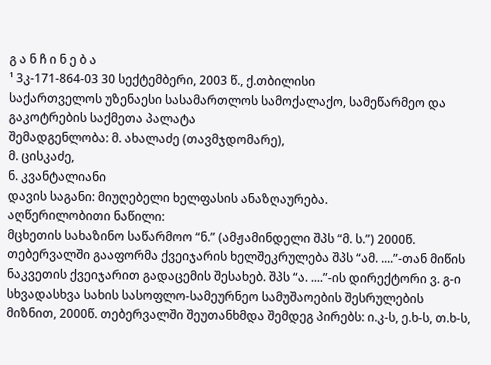გ ა ნ ჩ ი ნ ე ბ ა
¹ 3კ-171-864-03 30 სექტემბერი, 2003 წ., ქ.თბილისი
საქართველოს უზენაესი სასამართლოს სამოქალაქო, სამეწარმეო და გაკოტრების საქმეთა პალატა
შემადგენლობა: მ. ახალაძე (თავმჯდომარე),
მ. ცისკაძე,
ნ. კვანტალიანი
დავის საგანი: მიუღებელი ხელფასის ანაზღაურება.
აღწერილობითი ნაწილი:
მცხეთის სახაზინო საწარმოო “ნ.” (ამჟამინდელი შპს “მ. ს.”) 2000წ. თებერვალში გააფორმა ქვეიჯარის ხელშეკრულება შპს “ამ. ....”-თან მიწის ნაკვეთის ქვეიჯარით გადაცემის შესახებ. შპს “ა. ....”-ის დირექტორი ვ. გ-ი სხვადასხვა სახის სასოფლო-სამეურნეო სამუშაოების შესრულების მიზნით, 2000წ. თებერვალში შეუთანხმდა შემდეგ პირებს: ი.კ-ს, ე.ხ-ს, თ.ხ-ს,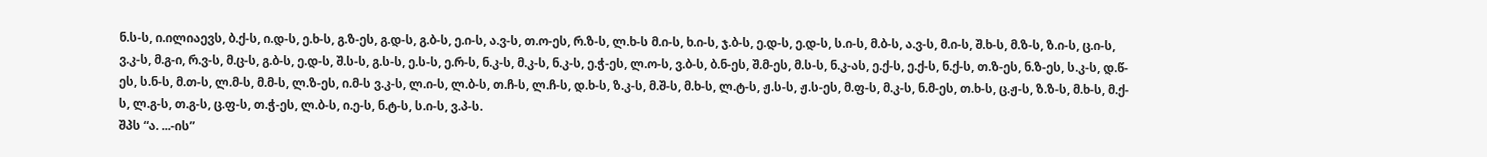ნ.ს-ს, ი.ილიაევს, ბ.ქ-ს, ი.დ-ს, ე.ხ-ს, გ.ზ-ეს, გ.დ-ს, გ.ბ-ს, ე.ი-ს, ა.ვ-ს, თ.ო-ეს, რ.ზ-ს, ლ.ხ-ს მ.ი-ს, ხ.ი-ს, ჯ.ბ-ს, ე.დ-ს, ე.დ-ს, ს.ი-ს, მ.ბ-ს, ა.ვ-ს, მ.ი-ს, შ.ხ-ს, მ.ზ-ს, ზ.ი-ს, ც.ი-ს, ვ.კ-ს, მ.გ-ი, რ.ვ-ს, მ.ც-ს, გ.ბ-ს, ე.დ-ს, შ.ს-ს, გ.ს-ს, ე.ს-ს, ე.რ-ს, ნ.კ-ს, მ.კ-ს, ნ.კ-ს, ე.ჭ-ეს, ლ.ო-ს, ვ.ბ-ს, ბ.ნ-ეს, შ.მ-ეს, მ.ს-ს, ნ.კ-ას, ე.ქ-ს, ე.ქ-ს, ნ.ქ-ს, თ.ზ-ეს, ნ.ზ-ეს, ს.კ-ს, დ.წ-ეს, ს.ნ-ს, მ.თ-ს, ლ.მ-ს, მ.მ-ს, ლ.ზ-ეს, ი.მ-ს ვ.კ-ს, ლ.ი-ს, ლ.ბ-ს, თ.ჩ-ს, ლ.ჩ-ს, დ.ხ-ს, ზ.კ-ს, მ.შ-ს, მ.ხ-ს, ლ.ტ-ს, ჟ.ს-ს, ჟ.ს-ეს, მ.ფ-ს, მ.კ-ს, ნ.მ-ეს, თ.ხ-ს, ც.ჟ-ს, ზ.ზ-ს, მ.ხ-ს, მ.ქ-ს, ლ.გ-ს, თ.გ-ს, ც.ფ-ს, თ.ჭ-ეს, ლ.ბ-ს, ი.ე-ს, ნ.ტ-ს, ს.ი-ს, ვ.პ-ს.
შპს “ა. ...-ის”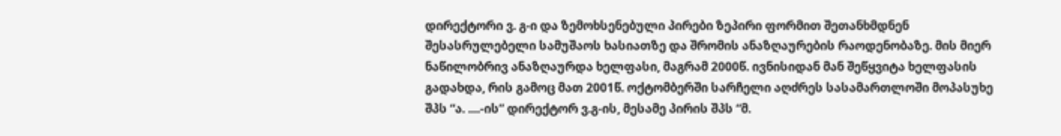დირექტორი ვ. გ-ი და ზემოხსენებული პირები ზეპირი ფორმით შეთანხმდნენ შესასრულებელი სამუშაოს ხასიათზე და შრომის ანაზღაურების რაოდენობაზე. მის მიერ ნაწილობრივ ანაზღაურდა ხელფასი, მაგრამ 2000წ. ივნისიდან მან შეწყვიტა ხელფასის გადახდა, რის გამოც მათ 2001წ. ოქტომბერში სარჩელი აღძრეს სასამართლოში მოპასუხე შპს “ა. ....-ის” დირექტორ ვ.გ-ის, მესამე პირის შპს “მ.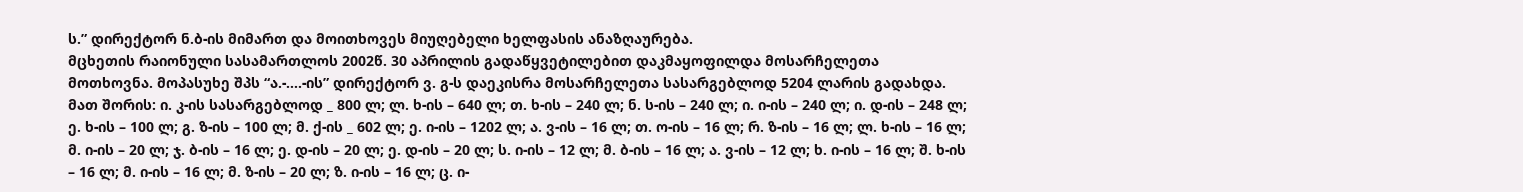ს.” დირექტორ ნ.ბ-ის მიმართ და მოითხოვეს მიუღებელი ხელფასის ანაზღაურება.
მცხეთის რაიონული სასამართლოს 2002წ. 30 აპრილის გადაწყვეტილებით დაკმაყოფილდა მოსარჩელეთა მოთხოვნა. მოპასუხე შპს “ა.-....-ის” დირექტორ ვ. გ-ს დაეკისრა მოსარჩელეთა სასარგებლოდ 5204 ლარის გადახდა. მათ შორის: ი. კ-ის სასარგებლოდ _ 800 ლ; ლ. ხ-ის – 640 ლ; თ. ხ-ის – 240 ლ; ნ. ს-ის – 240 ლ; ი. ი-ის – 240 ლ; ი. დ-ის – 248 ლ; ე. ხ-ის – 100 ლ; გ. ზ-ის – 100 ლ; მ. ქ-ის _ 602 ლ; ე. ი-ის – 1202 ლ; ა. ვ-ის – 16 ლ; თ. ო-ის – 16 ლ; რ. ზ-ის – 16 ლ; ლ. ხ-ის – 16 ლ; მ. ი-ის – 20 ლ; ჯ. ბ-ის – 16 ლ; ე. დ-ის – 20 ლ; ე. დ-ის – 20 ლ; ს. ი-ის – 12 ლ; მ. ბ-ის – 16 ლ; ა. ვ-ის – 12 ლ; ხ. ი-ის – 16 ლ; შ. ხ-ის – 16 ლ; მ. ი-ის – 16 ლ; მ. ზ-ის – 20 ლ; ზ. ი-ის – 16 ლ; ც. ი-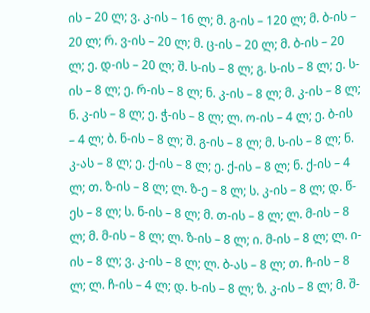ის – 20 ლ; ვ. კ-ის – 16 ლ; მ. გ-ის – 120 ლ; მ. ბ-ის – 20 ლ; რ. ვ-ის – 20 ლ; მ. ც-ის – 20 ლ; მ. ბ-ის – 20 ლ; ე. დ-ის – 20 ლ; შ. ს-ის – 8 ლ; გ. ს-ის – 8 ლ; ე. ს-ის – 8 ლ; ე. რ-ის – 8 ლ; ნ. კ-ის – 8 ლ; მ. კ-ის – 8 ლ; ნ. კ-ის – 8 ლ; ე. ჭ-ის – 8 ლ; ლ. ო-ის – 4 ლ; ე. ბ-ის – 4 ლ; ბ. ნ-ის – 8 ლ; შ. გ-ის – 8 ლ; მ. ს-ის – 8 ლ; ნ. კ-ას – 8 ლ; ე. ქ-ის – 8 ლ; ე. ქ-ის – 8 ლ; ნ. ქ-ის – 4 ლ; თ. ზ-ის – 8 ლ; ლ. ზ-ე – 8 ლ; ს. კ-ის – 8 ლ; დ. წ-ეს – 8 ლ; ს. ნ-ის – 8 ლ; მ. თ-ის – 8 ლ; ლ. მ-ის – 8 ლ; მ. მ-ის – 8 ლ; ლ. ზ-ის – 8 ლ; ი. მ-ის – 8 ლ; ლ. ი-ის – 8 ლ; ვ. კ-ის – 8 ლ; ლ. ბ-ას – 8 ლ; თ. ჩ-ის – 8 ლ; ლ. ჩ-ის – 4 ლ; დ. ხ-ის – 8 ლ; ზ. კ-ის – 8 ლ; მ. შ-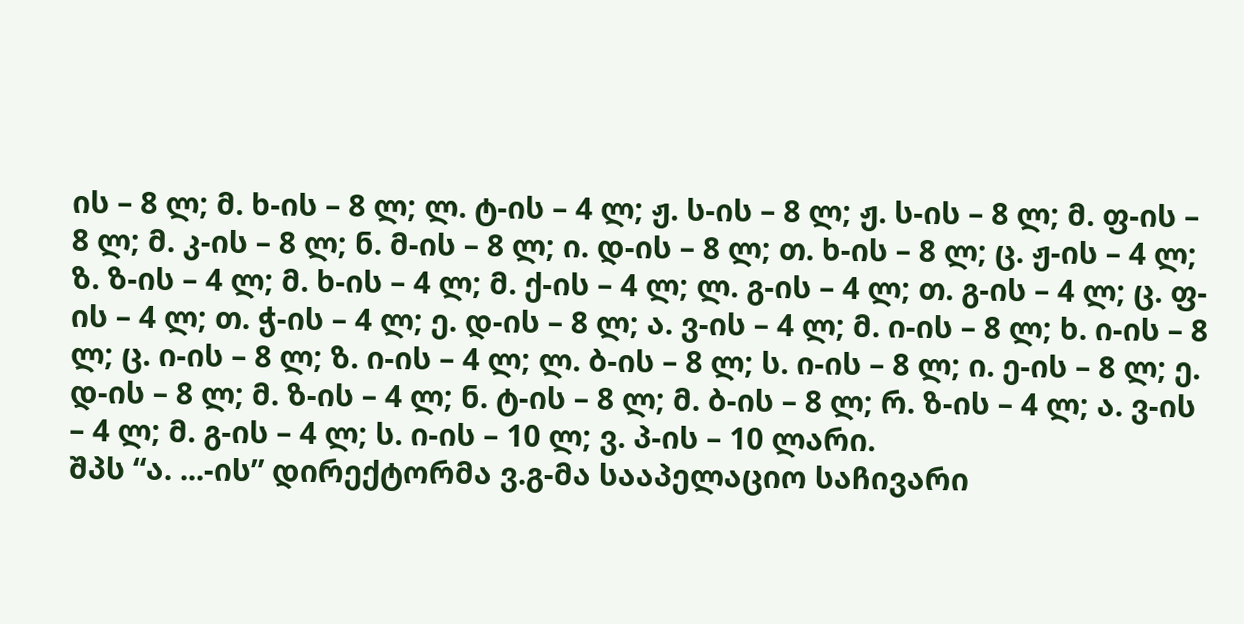ის – 8 ლ; მ. ხ-ის – 8 ლ; ლ. ტ-ის – 4 ლ; ჟ. ს-ის – 8 ლ; ჟ. ს-ის – 8 ლ; მ. ფ-ის – 8 ლ; მ. კ-ის – 8 ლ; ნ. მ-ის – 8 ლ; ი. დ-ის – 8 ლ; თ. ხ-ის – 8 ლ; ც. ჟ-ის – 4 ლ; ზ. ზ-ის – 4 ლ; მ. ხ-ის – 4 ლ; მ. ქ-ის – 4 ლ; ლ. გ-ის – 4 ლ; თ. გ-ის – 4 ლ; ც. ფ-ის – 4 ლ; თ. ჭ-ის – 4 ლ; ე. დ-ის – 8 ლ; ა. ვ-ის – 4 ლ; მ. ი-ის – 8 ლ; ხ. ი-ის – 8 ლ; ც. ი-ის – 8 ლ; ზ. ი-ის – 4 ლ; ლ. ბ-ის – 8 ლ; ს. ი-ის – 8 ლ; ი. ე-ის – 8 ლ; ე. დ-ის – 8 ლ; მ. ზ-ის – 4 ლ; ნ. ტ-ის – 8 ლ; მ. ბ-ის – 8 ლ; რ. ზ-ის – 4 ლ; ა. ვ-ის – 4 ლ; მ. გ-ის – 4 ლ; ს. ი-ის – 10 ლ; ვ. პ-ის – 10 ლარი.
შპს “ა. ...-ის” დირექტორმა ვ.გ-მა სააპელაციო საჩივარი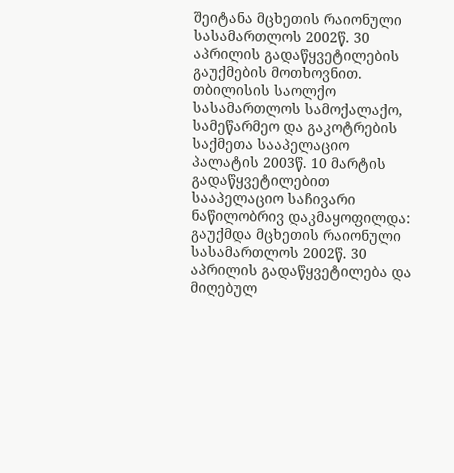შეიტანა მცხეთის რაიონული სასამართლოს 2002წ. 30 აპრილის გადაწყვეტილების გაუქმების მოთხოვნით.
თბილისის საოლქო სასამართლოს სამოქალაქო, სამეწარმეო და გაკოტრების საქმეთა სააპელაციო პალატის 2003წ. 10 მარტის გადაწყვეტილებით სააპელაციო საჩივარი ნაწილობრივ დაკმაყოფილდა: გაუქმდა მცხეთის რაიონული სასამართლოს 2002წ. 30 აპრილის გადაწყვეტილება და მიღებულ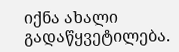იქნა ახალი გადაწყვეტილება.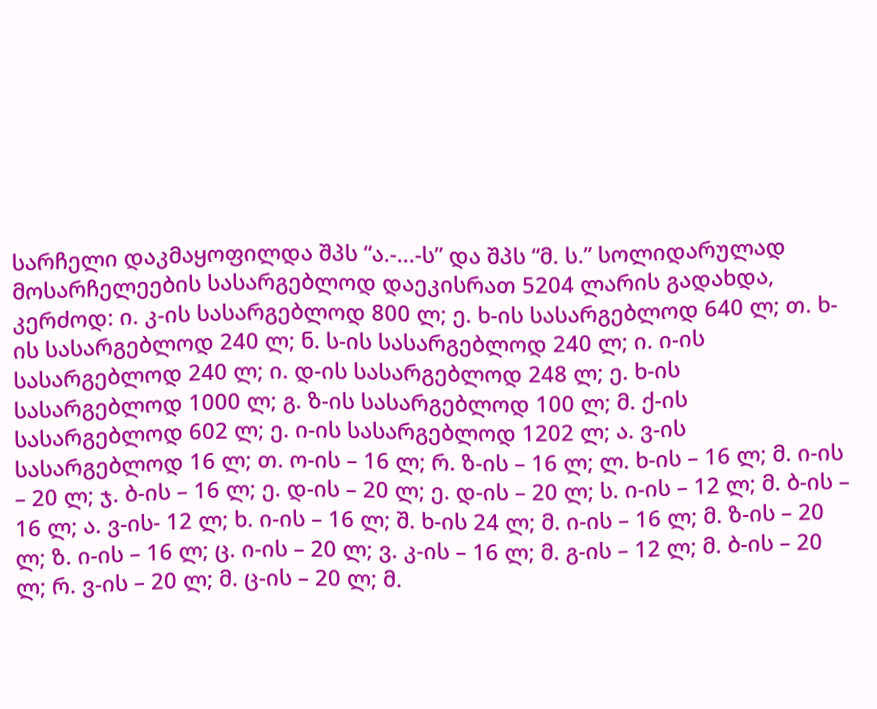სარჩელი დაკმაყოფილდა შპს “ა.-...-ს” და შპს “მ. ს.” სოლიდარულად მოსარჩელეების სასარგებლოდ დაეკისრათ 5204 ლარის გადახდა, კერძოდ: ი. კ-ის სასარგებლოდ 800 ლ; ე. ხ-ის სასარგებლოდ 640 ლ; თ. ხ-ის სასარგებლოდ 240 ლ; ნ. ს-ის სასარგებლოდ 240 ლ; ი. ი-ის სასარგებლოდ 240 ლ; ი. დ-ის სასარგებლოდ 248 ლ; ე. ხ-ის სასარგებლოდ 1000 ლ; გ. ზ-ის სასარგებლოდ 100 ლ; მ. ქ-ის სასარგებლოდ 602 ლ; ე. ი-ის სასარგებლოდ 1202 ლ; ა. ვ-ის სასარგებლოდ 16 ლ; თ. ო-ის – 16 ლ; რ. ზ-ის – 16 ლ; ლ. ხ-ის – 16 ლ; მ. ი-ის – 20 ლ; ჯ. ბ-ის – 16 ლ; ე. დ-ის – 20 ლ; ე. დ-ის – 20 ლ; ს. ი-ის – 12 ლ; მ. ბ-ის – 16 ლ; ა. ვ-ის- 12 ლ; ხ. ი-ის – 16 ლ; შ. ხ-ის 24 ლ; მ. ი-ის – 16 ლ; მ. ზ-ის – 20 ლ; ზ. ი-ის – 16 ლ; ც. ი-ის – 20 ლ; ვ. კ-ის – 16 ლ; მ. გ-ის – 12 ლ; მ. ბ-ის – 20 ლ; რ. ვ-ის – 20 ლ; მ. ც-ის – 20 ლ; მ.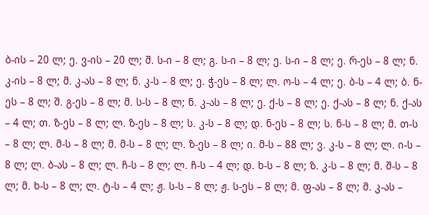ბ-ის – 20 ლ; ე. ვ-ის – 20 ლ; შ. ს-ი – 8 ლ; გ. ს-ი – 8 ლ; ე. ს-ი – 8 ლ; ე. რ-ეს – 8 ლ; ნ. კ-ის – 8 ლ; მ. კ-ას – 8 ლ; ნ. კ-ს – 8 ლ; ე. ჭ-ეს – 8 ლ; ლ. ო-ს – 4 ლ; ე. ბ-ს – 4 ლ; ბ. ნ-ეს – 8 ლ; შ. გ-ეს – 8 ლ; მ. ს-ს – 8 ლ; ნ. კ-ას – 8 ლ; ე. ქ-ს – 8 ლ; ე. ქ-ას – 8 ლ; ნ. ქ-ას – 4 ლ; თ. ზ-ეს – 8 ლ; ლ. ზ-ეს – 8 ლ; ს. კ-ს – 8 ლ; დ. ნ-ეს – 8 ლ; ს. ნ-ს – 8 ლ; მ. თ-ს – 8 ლ; ლ. მ-ს – 8 ლ; მ. მ-ს – 8 ლ; ლ. ზ-ეს – 8 ლ; ი. მ-ს – 88 ლ; ვ. კ-ს – 8 ლ; ლ. ი-ს – 8 ლ; ლ. ბ-ას – 8 ლ; ლ. ჩ-ს – 8 ლ; ლ. ჩ-ს – 4 ლ; დ. ხ-ს – 8 ლ; ზ. კ-ს – 8 ლ; მ. შ-ს – 8 ლ; მ. ხ-ს – 8 ლ; ლ. ტ-ს – 4 ლ; ჟ. ს-ს – 8 ლ; ჟ. ს-ეს – 8 ლ; მ. ფ-ას – 8 ლ; მ. კ-ას –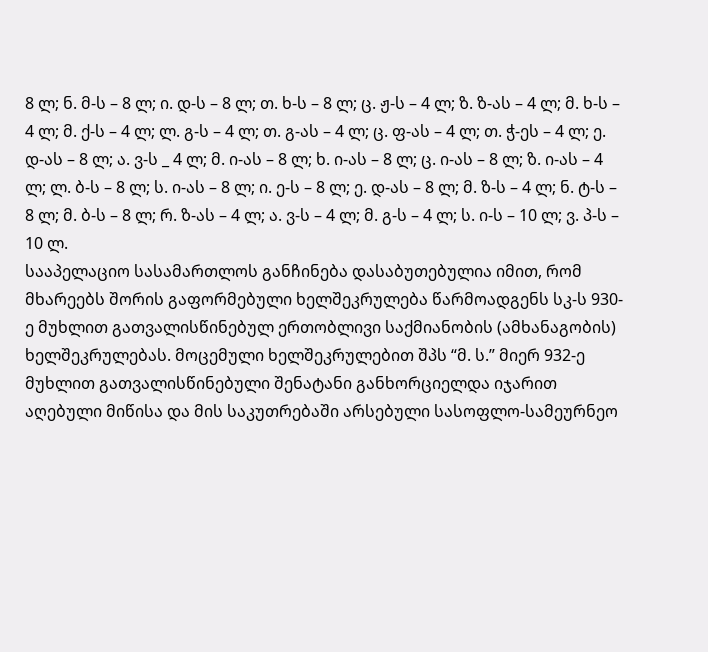8 ლ; ნ. მ-ს – 8 ლ; ი. დ-ს – 8 ლ; თ. ხ-ს – 8 ლ; ც. ჟ-ს – 4 ლ; ზ. ზ-ას – 4 ლ; მ. ხ-ს – 4 ლ; მ. ქ-ს – 4 ლ; ლ. გ-ს – 4 ლ; თ. გ-ას – 4 ლ; ც. ფ-ას – 4 ლ; თ. ჭ-ეს – 4 ლ; ე. დ-ას – 8 ლ; ა. ვ-ს _ 4 ლ; მ. ი-ას – 8 ლ; ხ. ი-ას – 8 ლ; ც. ი-ას – 8 ლ; ზ. ი-ას – 4 ლ; ლ. ბ-ს – 8 ლ; ს. ი-ას – 8 ლ; ი. ე-ს – 8 ლ; ე. დ-ას – 8 ლ; მ. ზ-ს – 4 ლ; ნ. ტ-ს – 8 ლ; მ. ბ-ს – 8 ლ; რ. ზ-ას – 4 ლ; ა. ვ-ს – 4 ლ; მ. გ-ს – 4 ლ; ს. ი-ს – 10 ლ; ვ. პ-ს – 10 ლ.
სააპელაციო სასამართლოს განჩინება დასაბუთებულია იმით, რომ მხარეებს შორის გაფორმებული ხელშეკრულება წარმოადგენს სკ-ს 930-ე მუხლით გათვალისწინებულ ერთობლივი საქმიანობის (ამხანაგობის) ხელშეკრულებას. მოცემული ხელშეკრულებით შპს “მ. ს.” მიერ 932-ე მუხლით გათვალისწინებული შენატანი განხორციელდა იჯარით აღებული მიწისა და მის საკუთრებაში არსებული სასოფლო-სამეურნეო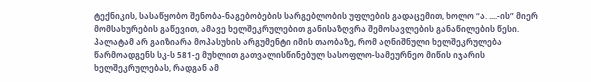ტექნიკის, სასაწყობო შენობა-ნაგებობების სარგებლობის უფლების გადაცემით, ხოლო “ა. ....-ის” მიერ მომსახურების გაწევით, ამავე ხელშეკრულებით განისაზღვრა შემოსავლების განაწილების წესი.
პალატამ არ გაიზიარა მოპასუხის არგუმენტი იმის თაობაზე, რომ აღნიშნული ხელშეკრულება წარმოადგენს სკ-ს 581-ე მუხლით გათვალისწინებულ სასოფლო-სამეურნეო მიწის იჯარის ხელშეკრულებას, რადგან ამ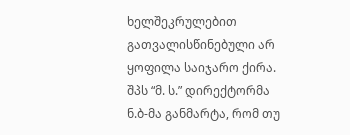ხელშეკრულებით გათვალისწინებული არ ყოფილა საიჯარო ქირა. შპს “მ. ს.” დირექტორმა ნ.ბ-მა განმარტა, რომ თუ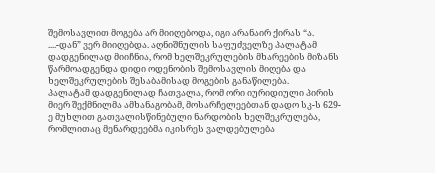შემოსავლით მოგება არ მიიღებოდა, იგი არანაირ ქირას “ა. ....-დან” ვერ მიიღებდა. აღნიშნულის საფუძველზე პალატამ დადგენილად მიიჩნია, რომ ხელშეკრულების მხარეების მიზანს წარმოადგენდა დიდი ოდენობის შემოსავლის მიღება და ხელშეკრულების შესაბამისად მოგების განაწილება.
პალატამ დადგენილად ჩათვალა, რომ ორი იურიდიული პირის მიერ შექმნილმა ამხანაგობამ, მოსარჩელეებთან დადო სკ-ს 629-ე მუხლით გათვალისწინებული ნარდობის ხელშეკრულება, რომლითაც მენარდეებმა იკისრეს ვალდებულება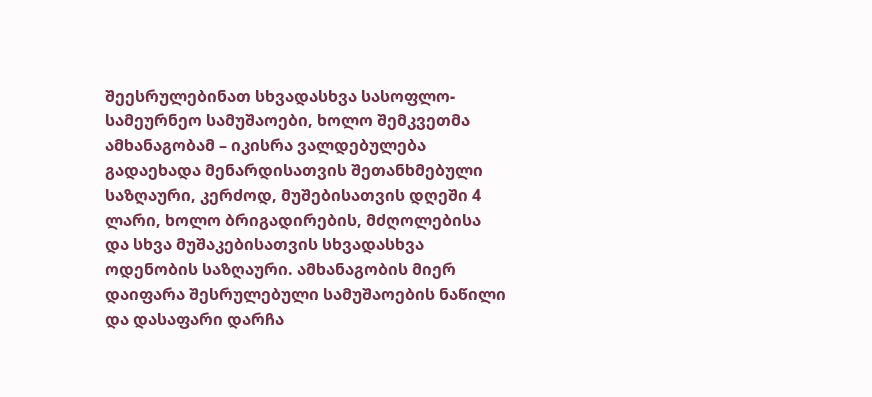შეესრულებინათ სხვადასხვა სასოფლო-სამეურნეო სამუშაოები, ხოლო შემკვეთმა ამხანაგობამ – იკისრა ვალდებულება გადაეხადა მენარდისათვის შეთანხმებული საზღაური, კერძოდ, მუშებისათვის დღეში 4 ლარი, ხოლო ბრიგადირების, მძღოლებისა და სხვა მუშაკებისათვის სხვადასხვა ოდენობის საზღაური. ამხანაგობის მიერ დაიფარა შესრულებული სამუშაოების ნაწილი და დასაფარი დარჩა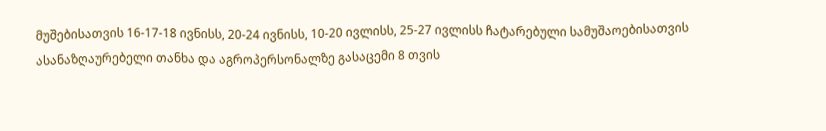მუშებისათვის 16-17-18 ივნისს, 20-24 ივნისს, 10-20 ივლისს, 25-27 ივლისს ჩატარებული სამუშაოებისათვის ასანაზღაურებელი თანხა და აგროპერსონალზე გასაცემი 8 თვის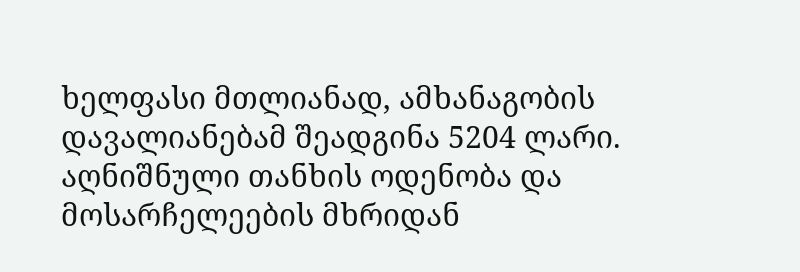ხელფასი მთლიანად, ამხანაგობის დავალიანებამ შეადგინა 5204 ლარი. აღნიშნული თანხის ოდენობა და მოსარჩელეების მხრიდან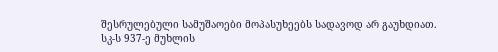შესრულებული სამუშაოები მოპასუხეებს სადავოდ არ გაუხდიათ.
სკ-ს 937-ე მუხლის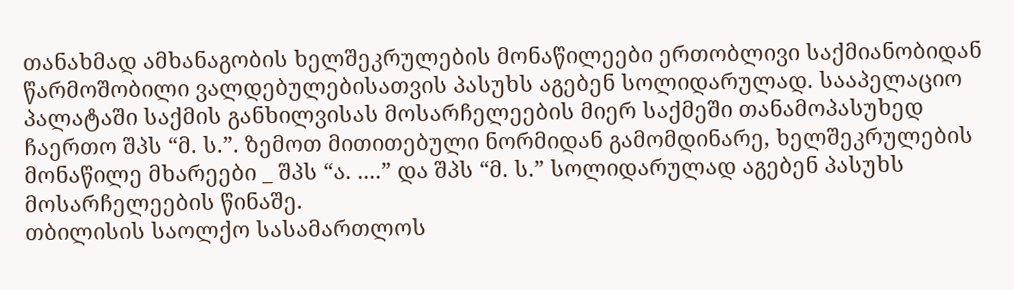თანახმად ამხანაგობის ხელშეკრულების მონაწილეები ერთობლივი საქმიანობიდან წარმოშობილი ვალდებულებისათვის პასუხს აგებენ სოლიდარულად. სააპელაციო პალატაში საქმის განხილვისას მოსარჩელეების მიერ საქმეში თანამოპასუხედ ჩაერთო შპს “მ. ს.”. ზემოთ მითითებული ნორმიდან გამომდინარე, ხელშეკრულების მონაწილე მხარეები _ შპს “ა. ....” და შპს “მ. ს.” სოლიდარულად აგებენ პასუხს მოსარჩელეების წინაშე.
თბილისის საოლქო სასამართლოს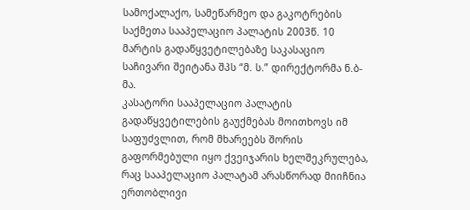სამოქალაქო, სამეწარმეო და გაკოტრების საქმეთა სააპელაციო პალატის 2003წ. 10 მარტის გადაწყვეტილებაზე საკასაციო საჩივარი შეიტანა შპს “მ. ს.” დირექტორმა ნ.ბ-მა.
კასატორი სააპელაციო პალატის გადაწყვეტილების გაუქმებას მოითხოვს იმ საფუძვლით, რომ მხარეებს შორის გაფორმებული იყო ქვეიჯარის ხელშეკრულება, რაც სააპელაციო პალატამ არასწორად მიიჩნია ერთობლივი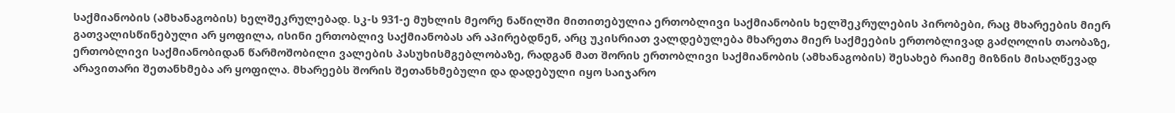საქმიანობის (ამხანაგობის) ხელშეკრულებად. სკ-ს 931-ე მუხლის მეორე ნაწილში მითითებულია ერთობლივი საქმიანობის ხელშეკრულების პირობები, რაც მხარეების მიერ გათვალისწინებული არ ყოფილა, ისინი ერთობლივ საქმიანობას არ აპირებდნენ, არც უკისრიათ ვალდებულება მხარეთა მიერ საქმეების ერთობლივად გაძღოლის თაობაზე, ერთობლივი საქმიანობიდან წარმოშობილი ვალების პასუხისმგებლობაზე, რადგან მათ შორის ერთობლივი საქმიანობის (ამხანაგობის) შესახებ რაიმე მიზნის მისაღწევად არავითარი შეთანხმება არ ყოფილა. მხარეებს შორის შეთანხმებული და დადებული იყო საიჯარო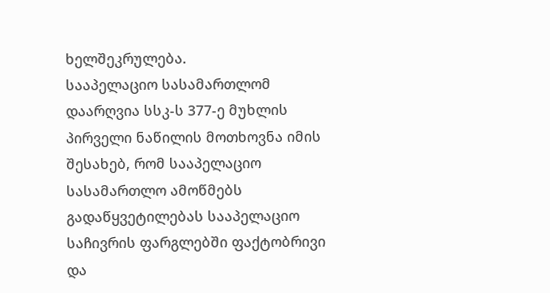ხელშეკრულება.
სააპელაციო სასამართლომ დაარღვია სსკ-ს 377-ე მუხლის პირველი ნაწილის მოთხოვნა იმის შესახებ, რომ სააპელაციო სასამართლო ამოწმებს გადაწყვეტილებას სააპელაციო საჩივრის ფარგლებში ფაქტობრივი და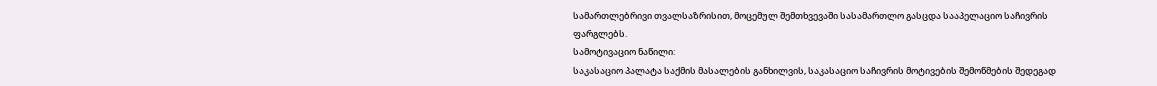სამართლებრივი თვალსაზრისით, მოცემულ შემთხვევაში სასამართლო გასცდა სააპელაციო საჩივრის ფარგლებს.
სამოტივაციო ნაწილი:
საკასაციო პალატა საქმის მასალების განხილვის, საკასაციო საჩივრის მოტივების შემოწმების შედეგად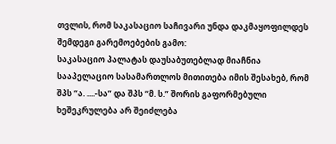თვლის, რომ საკასაციო საჩივარი უნდა დაკმაყოფილდეს შემდეგი გარემოებების გამო:
საკასაციო პალატას დაუსაბუთებლად მიაჩნია სააპელაციო სასამართლოს მითითება იმის შესახებ, რომ შპს “ა. ....-სა” და შპს “მ. ს.” შორის გაფორმებული ხეშეკრულება არ შეიძლება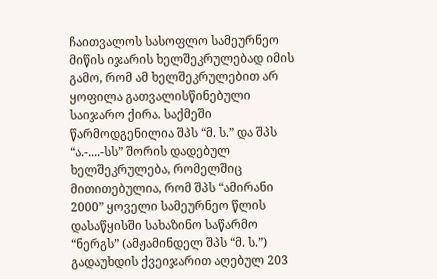ჩაითვალოს სასოფლო სამეურნეო მიწის იჯარის ხელშეკრულებად იმის გამო, რომ ამ ხელშეკრულებით არ ყოფილა გათვალისწინებული საიჯარო ქირა. საქმეში წარმოდგენილია შპს “მ. ს.” და შპს “ა.-....-სს” შორის დადებულ ხელშეკრულება, რომელშიც მითითებულია, რომ შპს “ამირანი 2000” ყოველი სამეურნეო წლის დასაწყისში სახაზინო საწარმო “ნერგს” (ამჟამინდელ შპს “მ. ს.”) გადაუხდის ქვეიჯარით აღებულ 203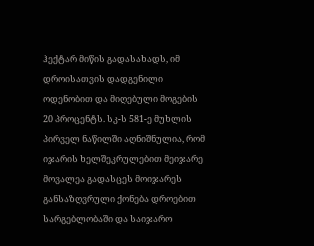ჰექტარ მიწის გადასახადს, იმ დროისათვის დადგენილი ოდენობით და მიღებული მოგების 20 პროცენტს. სკ-ს 581-ე მუხლის პირველ ნაწილში აღნიშნულია, რომ იჯარის ხელშეკრულებით მეიჯარე მოვალეა გადასცეს მოიჯარეს განსაზღვრული ქონება დროებით სარგებლობაში და საიჯარო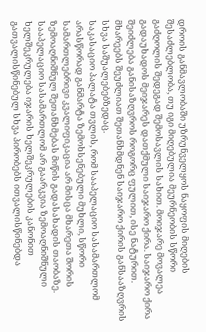დროის განმავლობაში უზრუნველყოს ნაყოფის მიღების შესაძლებლობა, თუ იგი მიღებულია მეურნეობის სწორი გაძღოლის შედეგად შემოსავლის სახით. მოიჯარე მოვალეა გადაუხადოს მეიჯარეს დათქმული საიჯარო ქირა. საიჯარო ქირა შეიძლება განისაზღვროს როგორც ფულით, ისე ნატურით. მხარეებს შეუძლიათ შეთანხმდნენ საიჯარო ქირის განსააზღვრის სხვა საშუალებებზედაც.
საკასაციო პალატა თვლის, რომ სააპელაციო სასამართლომ არასწორად განმარტა ზემოხსენებული მუხლი, სწორი სამართლებრივი კვალიფიკაცია არ მისცა მხარეთა შორის ზემოაღნიშნულ შეთანხმებას მიწის გადასახადის თაობაზე. სააპელაციო სასამართლომ არ გაარკვია ზემოაღნიშნული ხელშეკრულება იჯარის ხელშეკრულების კანონით გათვალისწინებულ სხვა პირობებს ითვალისწინებდა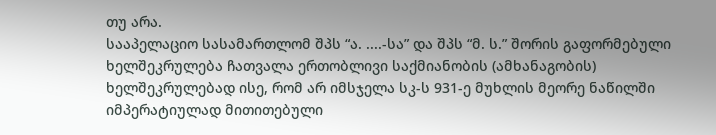თუ არა.
სააპელაციო სასამართლომ შპს “ა. ....-სა” და შპს “მ. ს.” შორის გაფორმებული ხელშეკრულება ჩათვალა ერთობლივი საქმიანობის (ამხანაგობის) ხელშეკრულებად ისე, რომ არ იმსჯელა სკ-ს 931-ე მუხლის მეორე ნაწილში იმპერატიულად მითითებული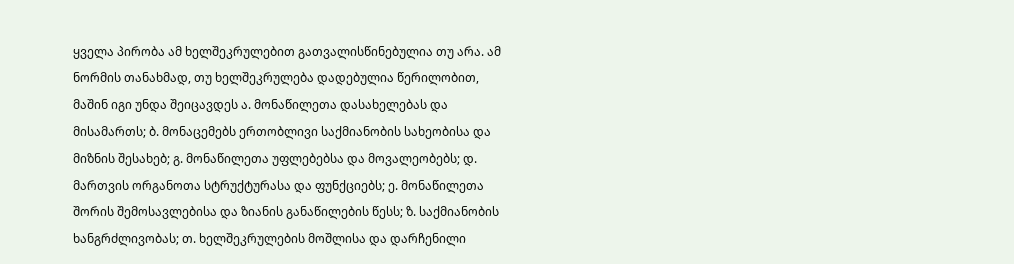ყველა პირობა ამ ხელშეკრულებით გათვალისწინებულია თუ არა. ამ ნორმის თანახმად, თუ ხელშეკრულება დადებულია წერილობით, მაშინ იგი უნდა შეიცავდეს ა. მონაწილეთა დასახელებას და მისამართს; ბ. მონაცემებს ერთობლივი საქმიანობის სახეობისა და მიზნის შესახებ; გ. მონაწილეთა უფლებებსა და მოვალეობებს; დ. მართვის ორგანოთა სტრუქტურასა და ფუნქციებს; ე. მონაწილეთა შორის შემოსავლებისა და ზიანის განაწილების წესს; ზ. საქმიანობის ხანგრძლივობას; თ. ხელშეკრულების მოშლისა და დარჩენილი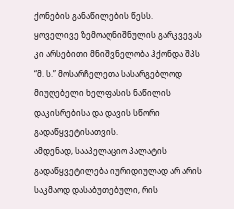ქონების განაწილების წესს.
ყოველივე ზემოაღნიშნულის გარკვევას კი არსებითი მნიშვნელობა ჰქონდა შპს “მ. ს.” მოსარჩელეთა სასარგებლოდ მიუღებელი ხელფასის ნაწილის დაკისრებისა და დავის სწორი გადაწყვეტისათვის.
ამდენად, სააპელაციო პალატის გადაწყვეტილება იურიდიულად არ არის საკმაოდ დასაბუთებული, რის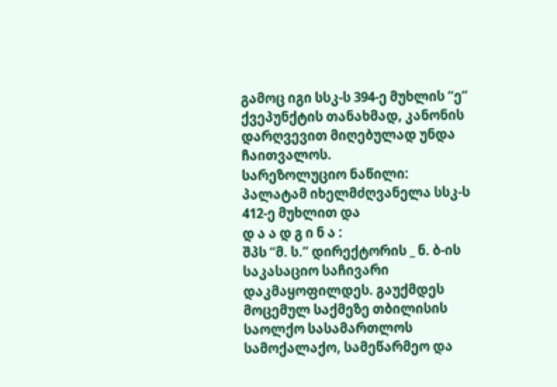გამოც იგი სსკ-ს 394-ე მუხლის “ე” ქვეპუნქტის თანახმად, კანონის დარღვევით მიღებულად უნდა ჩაითვალოს.
სარეზოლუციო ნაწილი:
პალატამ იხელმძღვანელა სსკ-ს 412-ე მუხლით და
დ ა ა დ გ ი ნ ა :
შპს “მ. ს.” დირექტორის _ ნ. ბ-ის საკასაციო საჩივარი დაკმაყოფილდეს. გაუქმდეს მოცემულ საქმეზე თბილისის საოლქო სასამართლოს სამოქალაქო, სამეწარმეო და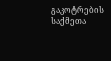გაკოტრების საქმეთა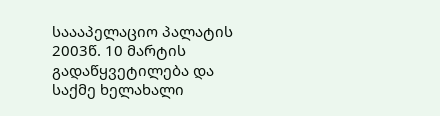საააპელაციო პალატის 2003წ. 10 მარტის გადაწყვეტილება და საქმე ხელახალი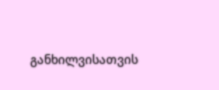განხილვისათვის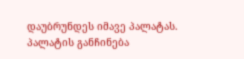დაუბრუნდეს იმავე პალატას.
პალატის განჩინება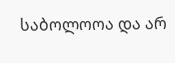საბოლოოა და არ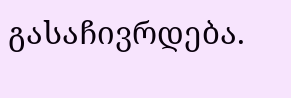გასაჩივრდება.